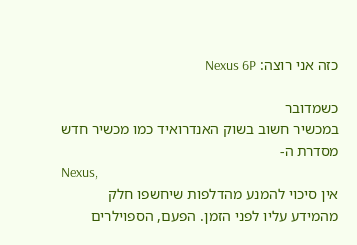כזה אני רוצה: Nexus 6P

כשמדובר
במכשיר חשוב בשוק האנדרואיד כמו מכשיר חדש מסדרת ה-
Nexus,
אין סיכוי להמנע מהדלפות שיחשפו חלק מהמידע עליו לפני הזמן. הפעם, הספוילרים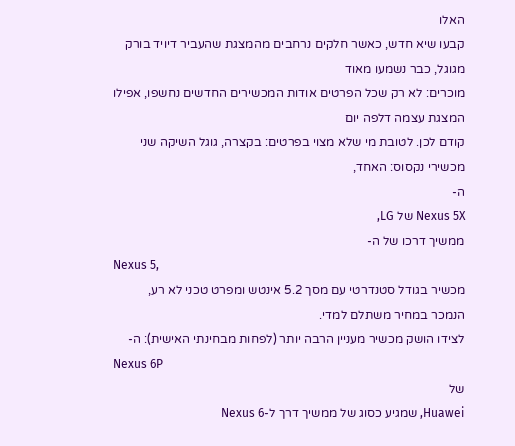האלו
קבעו שיא חדש, כאשר חלקים נרחבים מהמצגת שהעביר דיויד בורק מגוגל, כבר נשמעו מאוד
מוכרים: לא רק שכל הפרטים אודות המכשירים החדשים נחשפו, אפילו המצגת עצמה דלפה יום
קודם לכן. לטובת מי שלא מצוי בפרטים: בקצרה, גוגל השיקה שני מכשירי נקסוס: האחד,
ה-
Nexus 5X של LG,
ממשיך דרכו של ה-
Nexus 5,
מכשיר בגודל סטנדרטי עם מסך 5.2 אינטש ומפרט טכני לא רע, הנמכר במחיר משתלם למדי.
לצידו הושק מכשיר מעניין הרבה יותר (לפחות מבחינתי האישית): ה-
Nexus 6P
של
Huawei, שמגיע כסוג של ממשיך דרך ל-Nexus 6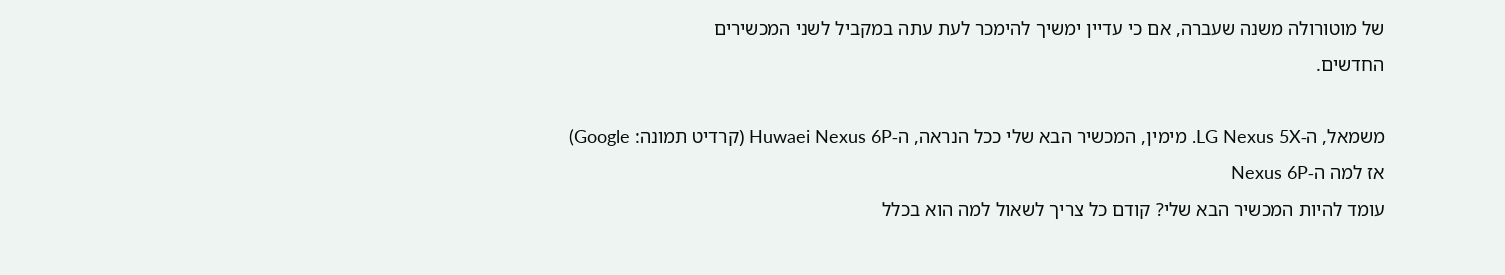של מוטורולה משנה שעברה, אם כי עדיין ימשיך להימכר לעת עתה במקביל לשני המכשירים
החדשים.

משמאל, ה-LG Nexus 5X. מימין, המכשיר הבא שלי ככל הנראה, ה-Huwaei Nexus 6P (קרדיט תמונה: Google)
אז למה ה-Nexus 6P
עומד להיות המכשיר הבא שלי? קודם כל צריך לשאול למה הוא בכלל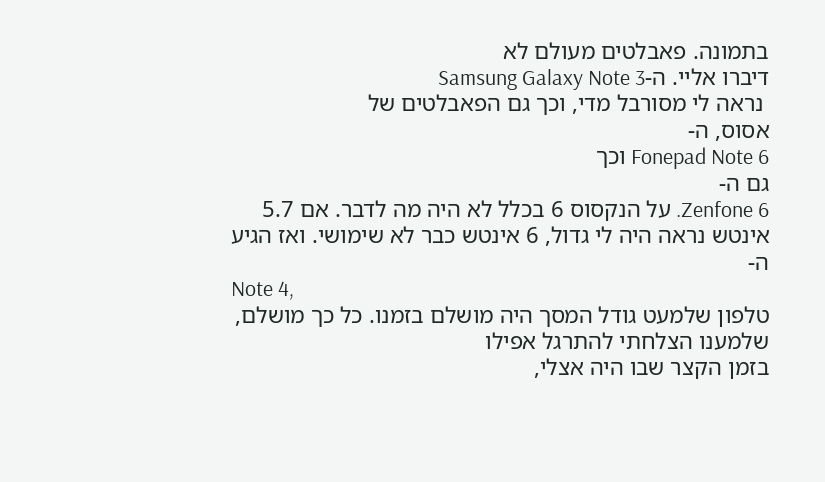בתמונה. פאבלטים מעולם לא
דיברו אליי. ה-Samsung Galaxy Note 3
 נראה לי מסורבל מדי, וכך גם הפאבלטים של
אסוס, ה-
Fonepad Note 6 וכך
גם ה-
Zenfone 6. על הנקסוס 6 בכלל לא היה מה לדבר. אם 5.7
אינטש נראה היה לי גדול, 6 אינטש כבר לא שימושי. ואז הגיע ה-
Note 4,
טלפון שלמעט גודל המסך היה מושלם בזמנו. כל כך מושלם, שלמענו הצלחתי להתרגל אפילו
בזמן הקצר שבו היה אצלי,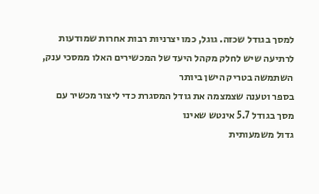למסך בגודל שכזה. גוגל, כמו יצרניות רבות אחרות שמודעות
לרתיעה שיש לחלק מקהל היעד של המכשירים האלו ממסכי ענק, השתמשה בטריק הישן ביותר
בספר וטענה שצמצמה את גודל המסגרת כדי ליצור מכשיר עם מסך בגודל 5.7 אינטש שאינו
גדול משמעותית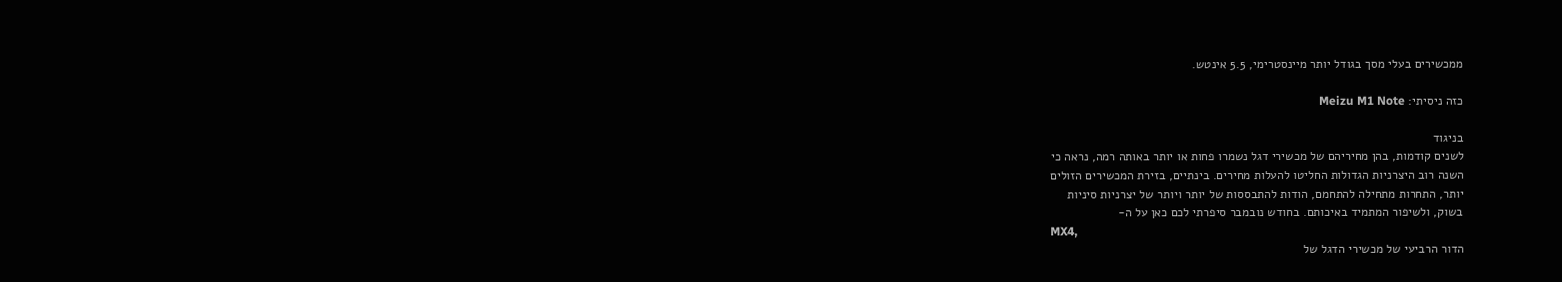ממכשירים בעלי מסך בגודל יותר מיינסטרימי, 5.5 אינטש.

כזה ניסיתי: Meizu M1 Note

בניגוד
לשנים קודמות, בהן מחיריהם של מכשירי דגל נשמרו פחות או יותר באותה רמה, נראה כי
השנה רוב היצרניות הגדולות החליטו להעלות מחירים. בינתיים, בזירת המכשירים הזולים
יותר, התחרות מתחילה להתחמם, הודות להתבססות של יותר ויותר של יצרניות סיניות
בשוק, ולשיפור המתמיד באיכותם. בחודש נובמבר סיפרתי לכם כאן על ה-
MX4,
הדור הרביעי של מכשירי הדגל של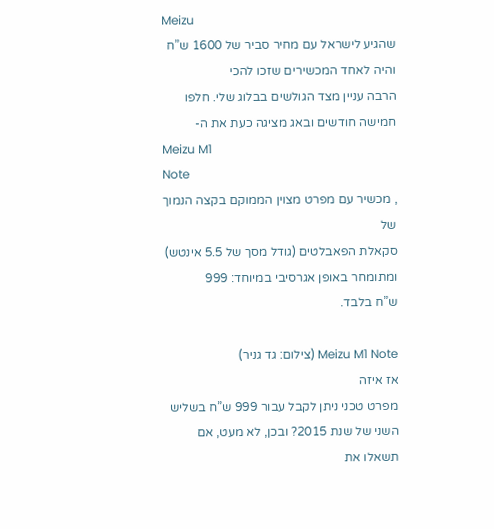Meizu
שהגיע לישראל עם מחיר סביר של 1600 ש”ח והיה לאחד המכשירים שזכו להכי
הרבה עניין מצד הגולשים בבלוג שלי. חלפו חמישה חודשים ובאג מציגה כעת את ה-
Meizu M1
Note
, מכשיר עם מפרט מצוין הממוקם בקצה הנמוך של
סקאלת הפאבלטים (גודל מסך של 5.5 אינטש) ומתומחר באופן אגרסיבי במיוחד: 999
ש”ח בלבד.

Meizu M1 Note (צילום: גד גניר)
אז איזה
מפרט טכני ניתן לקבל עבור 999 ש”ח בשליש השני של שנת 2015? ובכן, לא מעט, אם
תשאלו את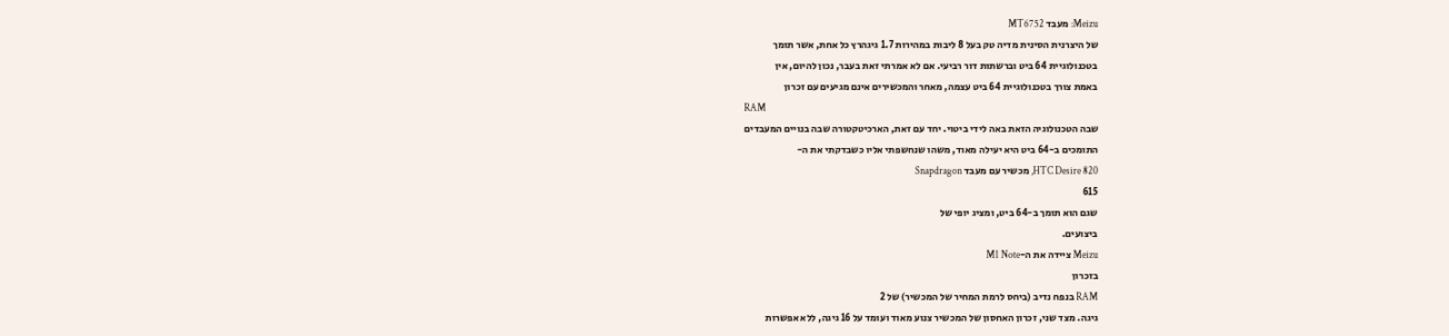Meizu: מעבד MT6752
של היצרנית הסינית מדיה טק בעל 8 ליבות במהירות 1.7 גיגהרץ כל אחת, אשר תומך
בטכנולוגיית 64 ביט וברשתות דור רביעי. אם לא אמרתי זאת בעבר, נכון להיום, אין
באמת צורך בטכנולוגיית 64 ביט עצמה, מאחר והמכשירים אינם מגיעים עם זכרון
RAM
שבה הטכנולוגיה הזאת באה לידי ביטוי. יחד עם זאת, הארכיטקטורה שבה בנויים המעבדים
התומכים ב-64 ביט היא יעילה מאוד, משהו שנחשפתי אליו כשבדקתי את ה-
HTC Desire 820, מכשיר עם מעבד Snapdragon
615
שגם הוא תומך ב-64 ביט, ומציג יופי של
ביצועים.
Meizu ציידה את ה-M1 Note
בזכרון
RAM בנפח נדיב (ביחס לרמת המחיר של המכשיר) של 2
גיגה. מצד שני, זכרון האחסון של המכשיר צנוע מאוד ועומד על 16 גיגה, ללא אפשרות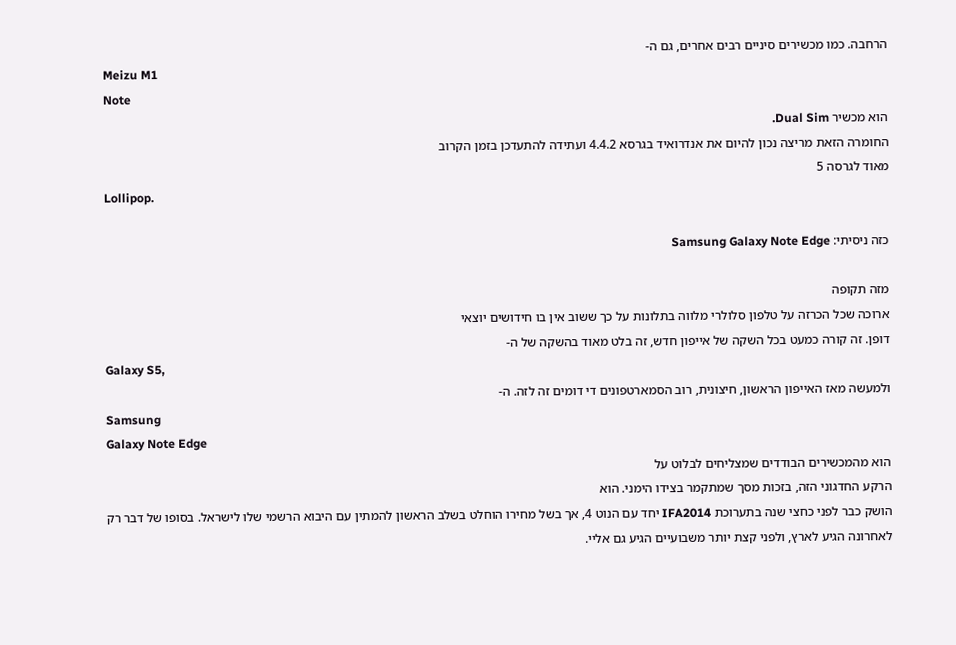הרחבה. כמו מכשירים סיניים רבים אחרים, גם ה-
Meizu M1
Note
הוא מכשיר Dual Sim.
החומרה הזאת מריצה נכון להיום את אנדרואיד בגרסא 4.4.2 ועתידה להתעדכן בזמן הקרוב
מאוד לגרסה 5
Lollipop.

כזה ניסיתי: Samsung Galaxy Note Edge

מזה תקופה
ארוכה שכל הכרזה על טלפון סלולרי מלווה בתלונות על כך ששוב אין בו חידושים יוצאי
דופן. זה קורה כמעט בכל השקה של אייפון חדש, זה בלט מאוד בהשקה של ה-
Galaxy S5,
ולמעשה מאז האייפון הראשון, חיצונית, רוב הסמארטפונים די דומים זה לזה. ה-
Samsung
Galaxy Note Edge
הוא מהמכשירים הבודדים שמצליחים לבלוט על
הרקע החדגוני הזה, בזכות מסך שמתקמר בצידו הימני. הוא
הושק כבר לפני כחצי שנה בתערוכת IFA2014 יחד עם הנוט 4, אך בשל מחירו הוחלט בשלב הראשון להמתין עם היבוא הרשמי שלו לישראל. בסופו של דבר רק
לאחרונה הגיע לארץ, ולפני קצת יותר משבועיים הגיע גם אליי.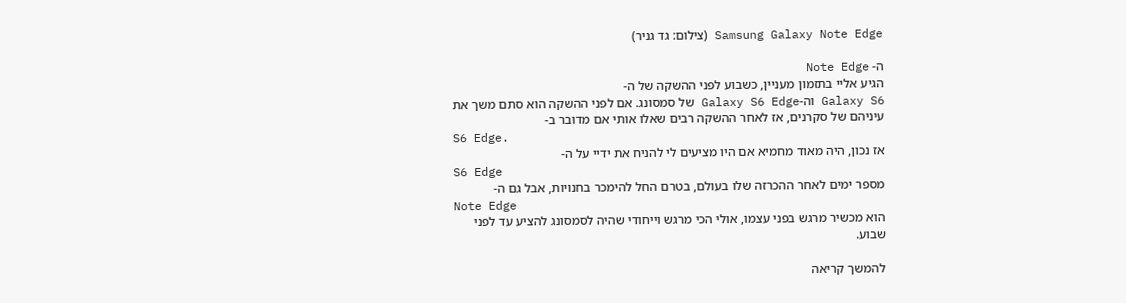Samsung Galaxy Note Edge (צילום: גד גניר)

ה- Note Edge
הגיע אליי בתזמון מעניין, כשבוע לפני ההשקה של ה-
Galaxy S6 וה-Galaxy S6 Edge של סמסונג. אם לפני ההשקה הוא סתם משך את
עיניהם של סקרנים, אז לאחר ההשקה רבים שאלו אותי אם מדובר ב-
S6 Edge.
אז נכון, היה מאוד מחמיא אם היו מציעים לי להניח את ידיי על ה-
S6 Edge
מספר ימים לאחר ההכרזה שלו בעולם, בטרם החל להימכר בחנויות, אבל גם ה-
Note Edge
הוא מכשיר מרגש בפני עצמו, אולי הכי מרגש וייחודי שהיה לסמסונג להציע עד לפני
שבוע.

להמשך קריאה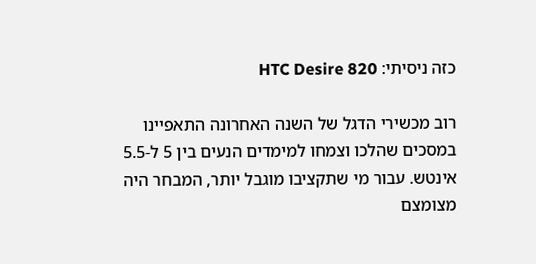כזה ניסיתי: HTC Desire 820

רוב מכשירי הדגל של השנה האחרונה התאפיינו במסכים שהלכו וצמחו למימדים הנעים בין 5 ל-5.5
אינטש. עבור מי שתקציבו מוגבל יותר, המבחר היה מצומצם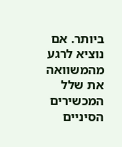ביותר. אם נוציא לרגע
מהמשוואה את שלל המכשירים הסיניים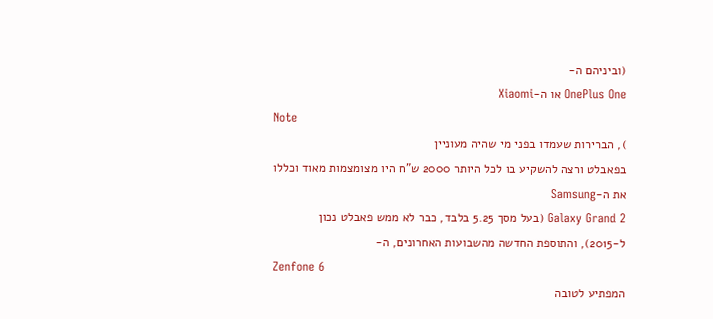(וביניהם ה-
OnePlus One או ה-Xiaomi
Note
), הברירות שעמדו בפני מי שהיה מעוניין
בפאבלט ורצה להשקיע בו לכל היותר 2000 ש”ח היו מצומצמות מאוד וכללו את ה-Samsung
Galaxy Grand 2 (בעל מסך 5.25 בלבד, כבר לא ממש פאבלט נכון
ל-2015), והתוספת החדשה מהשבועות האחרונים, ה-
Zenfone 6
המפתיע לטובה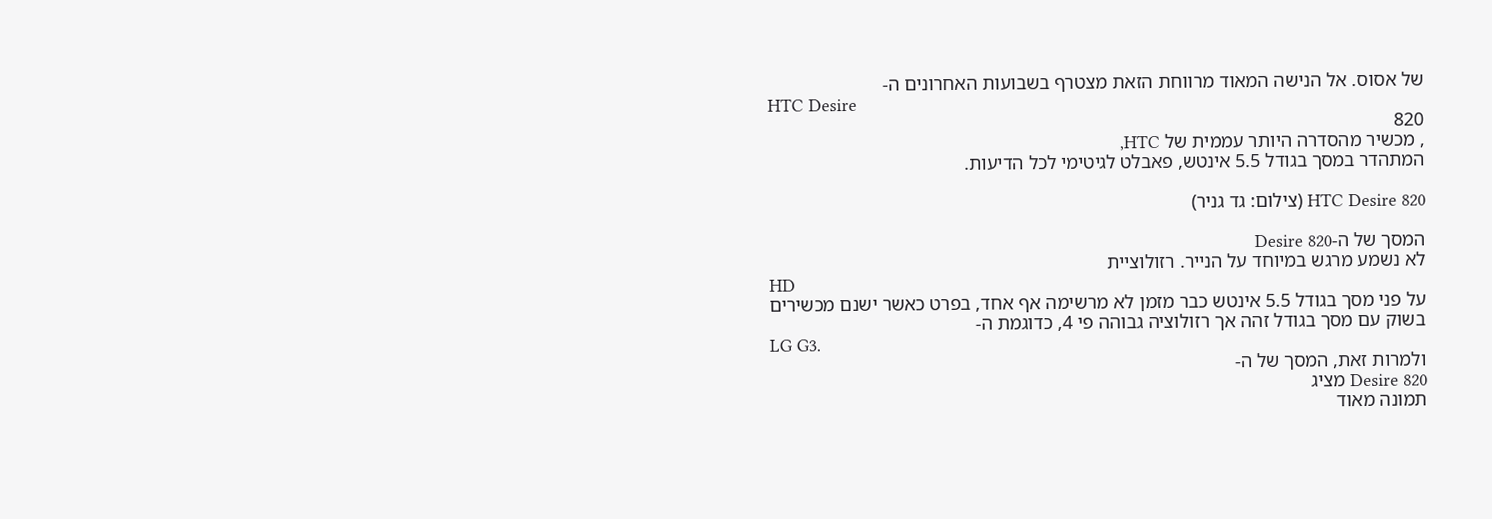של אסוס. אל הנישה המאוד מרווחת הזאת מצטרף בשבועות האחרונים ה-
HTC Desire
820
, מכשיר מהסדרה היותר עממית של HTC,
המתהדר במסך בגודל 5.5 אינטש, פאבלט לגיטימי לכל הדיעות.

HTC Desire 820 (צילום: גד גניר)

המסך של ה-Desire 820
לא נשמע מרגש במיוחד על הנייר. רזולוציית
HD
על פני מסך בגודל 5.5 אינטש כבר מזמן לא מרשימה אף אחד, בפרט כאשר ישנם מכשירים
בשוק עם מסך בגודל זהה אך רזולוציה גבוהה פי 4, כדוגמת ה-
LG G3.
ולמרות זאת, המסך של ה-
Desire 820 מציג
תמונה מאוד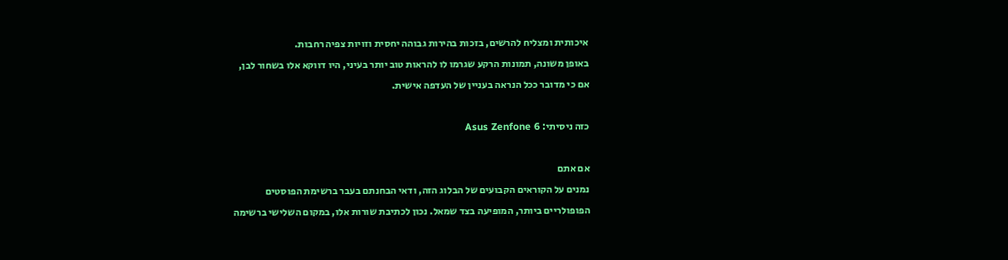איכותית ומצליח להרשים, בזכות בהירות גבוהה יחסית וזויות צפיה רחבות.
באופן משונה, תמונות הרקע שגרמו לו להראות טוב יותר בעיני, היו דווקא אלו בשחור לבן,
אם כי מדובר ככל הנראה בעניין של העדפה אישית.

כזה ניסיתי: Asus Zenfone 6

אם אתם
נמנים על הקוראים הקבועים של הבלוג הזה, ודאי הבחנתם בעבר ברשימת הפוסטים
הפופולריים ביותר, המופיעה בצד שמאל. נכון לכתיבת שורות אלו, במקום השלישי ברשימה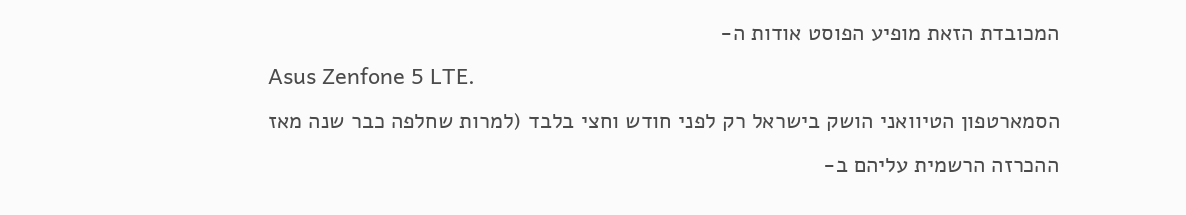המכובדת הזאת מופיע הפוסט אודות ה-
Asus Zenfone 5 LTE.
הסמארטפון הטיוואני הושק בישראל רק לפני חודש וחצי בלבד (למרות שחלפה כבר שנה מאז
ההכרזה הרשמית עליהם ב-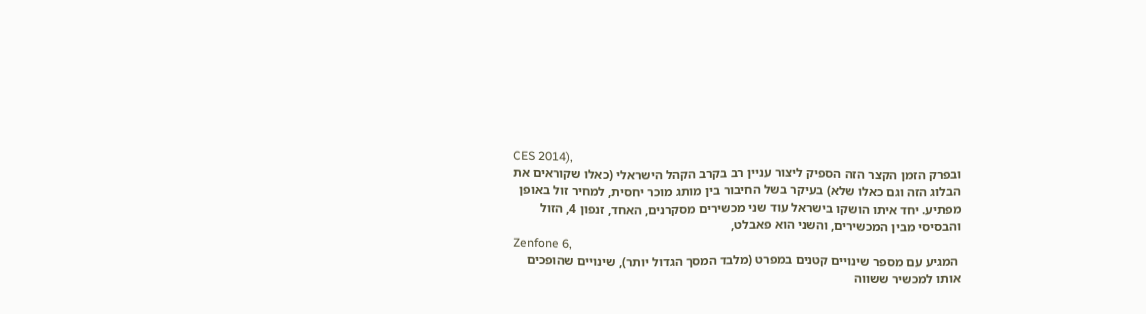CES 2014),
ובפרק הזמן הקצר הזה הספיק ליצור עניין רב בקרב הקהל הישראלי (כאלו שקוראים את
הבלוג הזה וגם כאלו שלא) בעיקר בשל החיבור בין מותג מוכר יחסית, למחיר זול באופן
מפתיע. יחד איתו הושקו בישראל עוד שני מכשירים מסקרנים, האחד, זנפון 4, הזול
והבסיסי מבין המכשירים, והשני הוא פאבלט,
Zenfone 6,
 המגיע עם מספר שינויים קטנים במפרט (מלבד המסך הגדול יותר), שינויים שהופכים
אותו למכשיר ששווה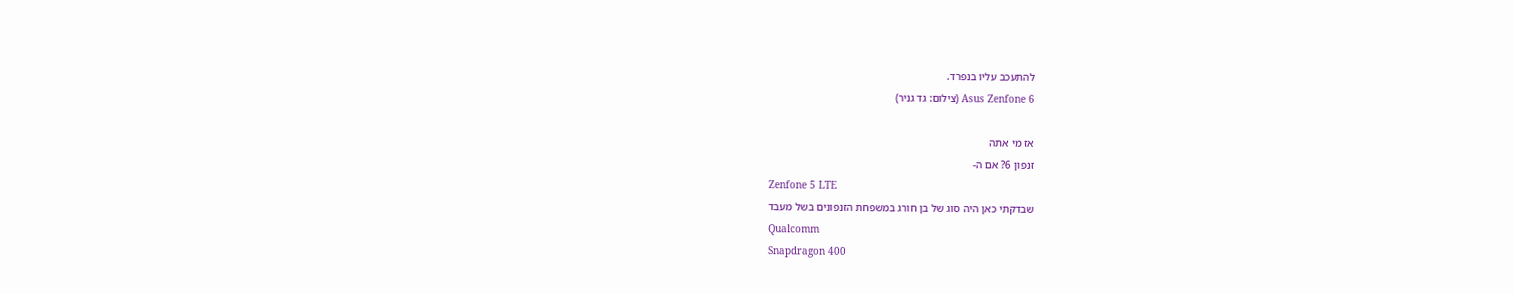להתעכב עליו בנפרד.
Asus Zenfone 6 (צילום: גד גניר)

אז מי אתה
זנפון 6? אם ה-
Zenfone 5 LTE
שבדקתי כאן היה סוג של בן חורג במשפחת הזנפונים בשל מעבד
Qualcomm
Snapdragon 400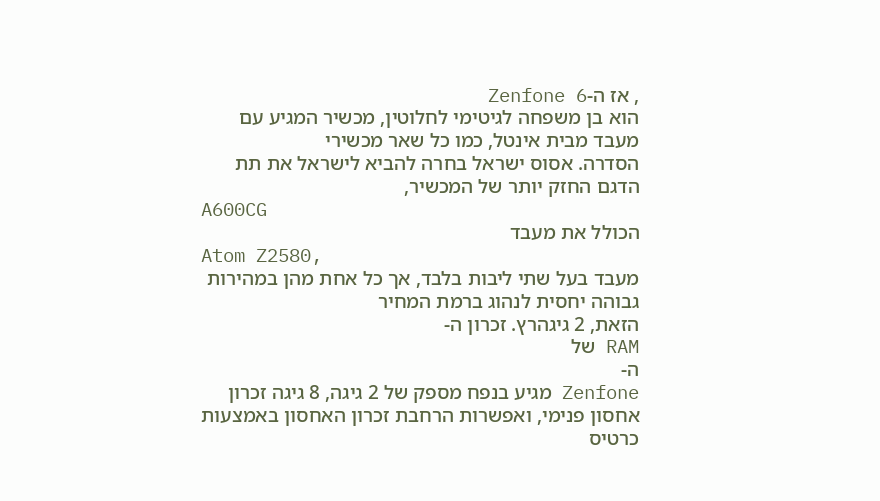, אז ה-Zenfone 6
הוא בן משפחה לגיטימי לחלוטין, מכשיר המגיע עם מעבד מבית אינטל, כמו כל שאר מכשירי
הסדרה. אסוס ישראל בחרה להביא לישראל את תת הדגם החזק יותר של המכשיר,
A600CG
הכולל את מעבד
Atom Z2580,
מעבד בעל שתי ליבות בלבד, אך כל אחת מהן במהירות גבוהה יחסית לנהוג ברמת המחיר
הזאת, 2 גיגהרץ. זכרון ה-
RAM של
ה-
Zenfone מגיע בנפח מספק של 2 גיגה, 8 גיגה זכרון
אחסון פנימי, ואפשרות הרחבת זכרון האחסון באמצעות כרטיס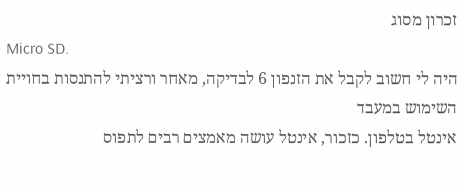זכרון מסוג
Micro SD.
היה לי חשוב לקבל את הזנפון 6 לבדיקה, מאחר ורציתי להתנסות בחויית השימוש במעבד
אינטל בטלפון. כזכור, אינטל עושה מאמצים רבים לתפוס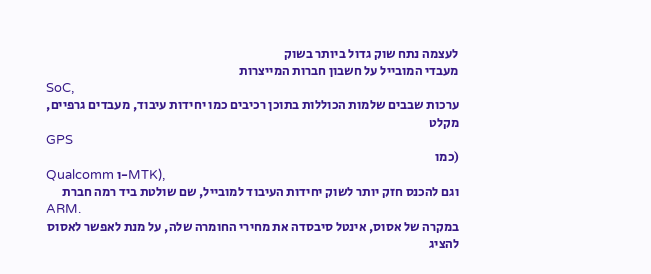לעצמה נתח שוק גדול ביותר בשוק
מעבדי המובייל על חשבון חברות המייצרות
SoC,
ערכות שבבים שלמות הכוללות בתוכן רכיבים כמו יחידות עיבוד, מעבדים גרפיים, מקלט
GPS
(כמו
Qualcomm ו-MTK),
וגם להכנס חזק יותר לשוק יחידות העיבוד למובייל, שם שולטת ביד רמה חברת
ARM.
במקרה של אסוס, אינטל סיבסדה את מחירי החומרה שלה, על מנת לאפשר לאסוס להציג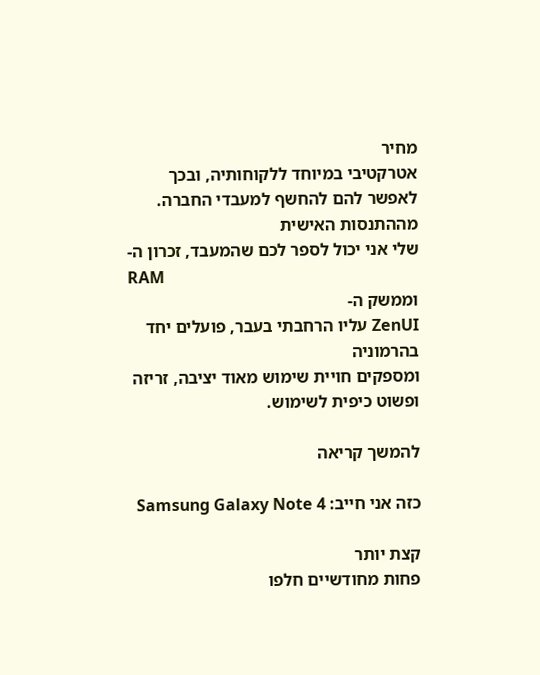מחיר
אטרקטיבי במיוחד ללקוחותיה, ובכך לאפשר להם להחשף למעבדי החברה. מההתנסות האישית
שלי אני יכול לספר לכם שהמעבד, זכרון ה-
RAM
וממשק ה-
ZenUI עליו הרחבתי בעבר, פועלים יחד בהרמוניה
ומספקים חויית שימוש מאוד יציבה, זריזה ופשוט כיפית לשימוש.

להמשך קריאה

כזה אני חייב: Samsung Galaxy Note 4

קצת יותר
פחות מחודשיים חלפו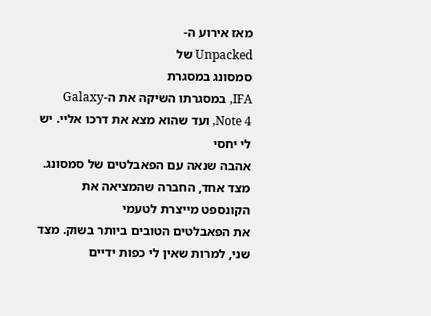מאז אירוע ה-
Unpacked של
סמסונג במסגרת
IFA, במסגרתו השיקה את ה-Galaxy Note 4, ועד שהוא מצא את דרכו אליי. יש לי יחסי
אהבה שנאה עם הפאבלטים של סמסונג. מצד אחד, החברה שהמציאה את הקונספט מייצרת לטעמי
את הפאבלטים הטובים ביותר בשוק. מצד שני, למרות שאין לי כפות ידיים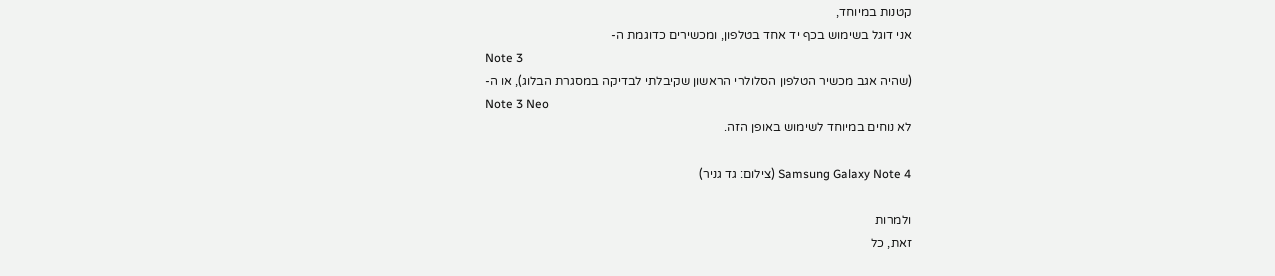קטנות במיוחד,
אני דוגל בשימוש בכף יד אחד בטלפון, ומכשירים כדוגמת ה-
Note 3
(שהיה אגב מכשיר הטלפון הסלולרי הראשון שקיבלתי לבדיקה במסגרת הבלוג), או ה-
Note 3 Neo
לא נוחים במיוחד לשימוש באופן הזה.

Samsung Galaxy Note 4 (צילום: גד גניר)

ולמרות
זאת, כל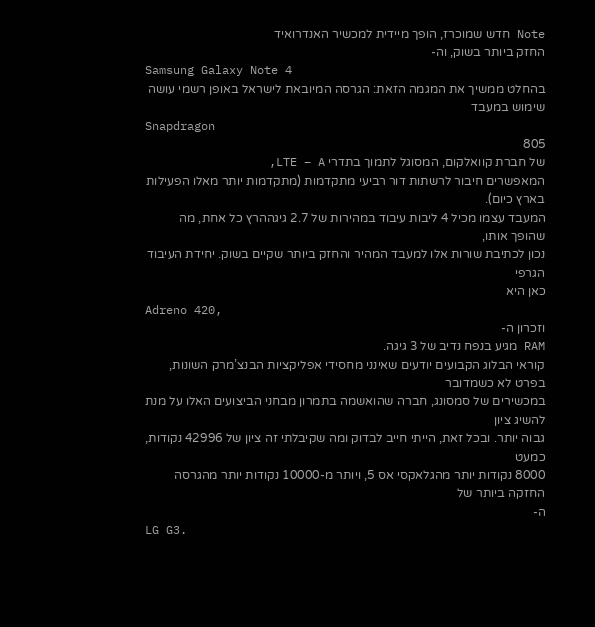Note חדש שמוכרז, הופך מיידית למכשיר האנדרואיד
החזק ביותר בשוק, וה-
Samsung Galaxy Note 4
בהחלט ממשיך את המגמה הזאת: הגרסה המיובאת לישראל באופן רשמי עושה שימוש במעבד
Snapdragon
805
של חברת קוואלקום, המסוגל לתמוך בתדרי LTE – A,
המאפשרים חיבור לרשתות דור רביעי מתקדמות (מתקדמות יותר מאלו הפעילות בארץ כיום).
המעבד עצמו מכיל 4 ליבות עיבוד במהירות של 2.7 גיגההרץ כל אחת, מה שהופך אותו,
נכון לכתיבת שורות אלו למעבד המהיר והחזק ביותר שקיים בשוק. יחידת העיבוד הגרפי
כאן היא
Adreno 420,
וזכרון ה-
RAM מגיע בנפח נדיב של 3 גיגה.
קוראי הבלוג הקבועים יודעים שאינני מחסידי אפליקציות הבנצ’מרק השונות, בפרט לא כשמדובר
במכשירים של סמסונג, חברה שהואשמה בתמרון מבחני הביצועים האלו על מנת להשיג ציון
גבוה יותר. ובכל זאת, הייתי חייב לבדוק ומה שקיבלתי זה ציון של 42996 נקודות, כמעט
8000 נקודות יותר מהגלאקסי אס 5, ויותר מ-10000 נקודות יותר מהגרסה החזקה ביותר של
ה-
LG G3.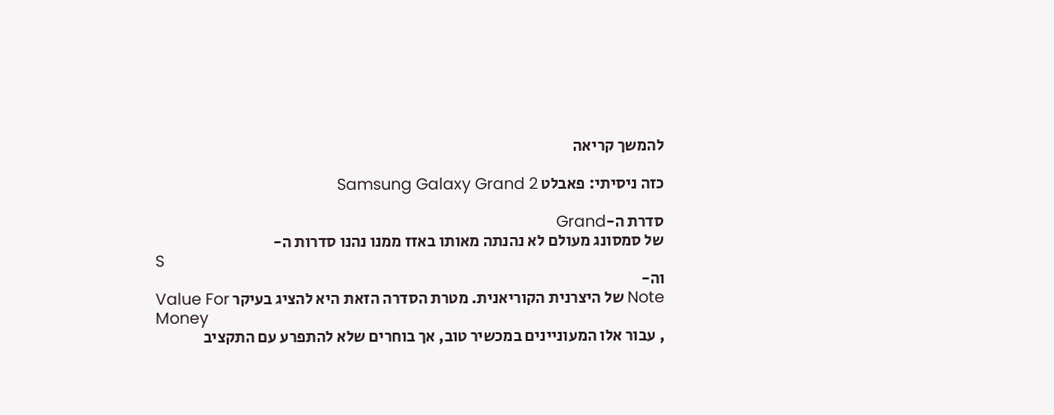להמשך קריאה

כזה ניסיתי: פאבלט Samsung Galaxy Grand 2

סדרת ה-Grand
של סמסונג מעולם לא נהנתה מאותו באזז ממנו נהנו סדרות ה-
S
וה-
Note של היצרנית הקוריאנית. מטרת הסדרה הזאת היא להציג בעיקר Value For
Money
, עבור אלו המעוניינים במכשיר טוב, אך בוחרים שלא להתפרע עם התקציב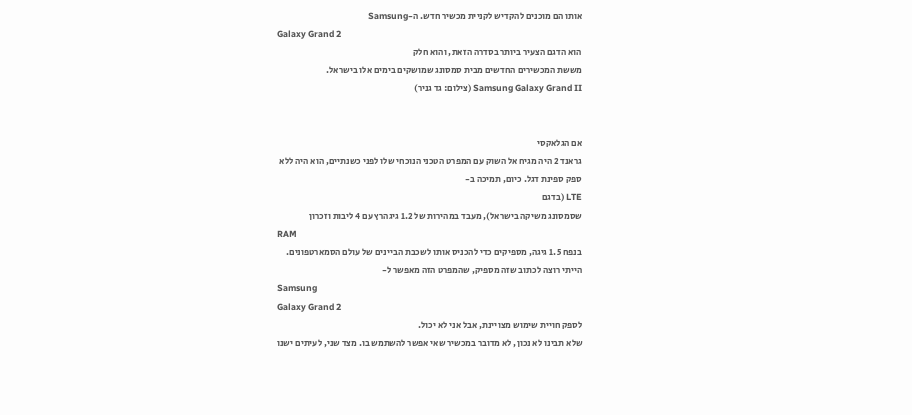אותו הם מוכנים להקדיש לקניית מכשיר חדש. ה-Samsung
Galaxy Grand 2
הוא הדגם הצעיר ביותר בסדרה הזאת, והוא חלק
מששת המכשירים החדשים מבית סמסונג שמושקים בימים אלו בישראל.
Samsung Galaxy Grand II (צילום: גד גניר)


אם הגלאקסי
גראנד 2 היה מגיח אל השוק עם המפרט הטכני הנוכחי שלו לפני כשנתיים, הוא היה ללא
ספק ספינת דגל. כיום, תמיכה ב-
LTE (בדגם
שסמסונג משיקה בישראל), מעבד במהירות של 1.2 גיגהרץ עם 4 ליבות וזכרון
RAM
בנפח 1.5 גיגה, מספיקים כדי להכניס אותו לשכבת הביינים של עולם הסמארטפונים.
הייתי רוצה לכתוב שזה מספיק, שהמפרט הזה מאפשר ל-
Samsung
Galaxy Grand 2
לספק חויית שימוש מצויינת, אבל אני לא יכול.
שלא תבינו לא נכון, לא מדובר במכשיר שאי אפשר להשתמש בו. מצד שני, לעיתים ישנו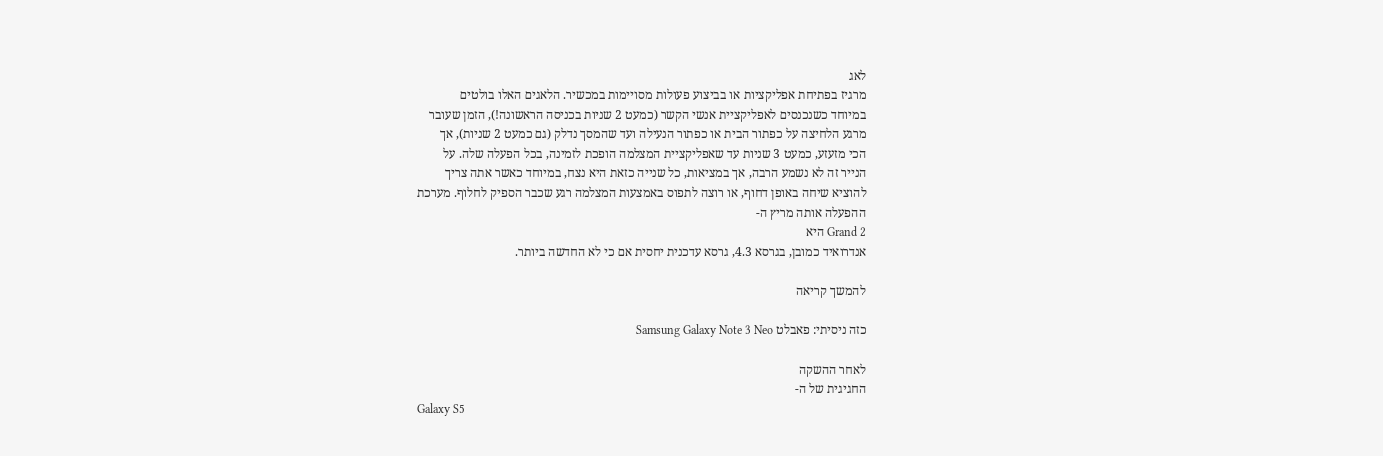לאג
מרגיז בפתיחת אפליקציות או בביצוע פעולות מסויימות במכשיר. הלאגים האלו בולטים
במיוחד כשנכנסים לאפליקציית אנשי הקשר (כמעט 2 שניות בכניסה הראשונה!), הזמן שעובר
מרגע הלחיצה על כפתור הבית או כפתור הנעילה ועד שהמסך נדלק (גם כמעט 2 שניות), אך
הכי מזעזע, כמעט 3 שניות עד שאפליקציית המצלמה הופכת לזמינה, בכל הפעלה שלה. על
הנייר זה לא נשמע הרבה, אך במציאות, כל שנייה כזאת היא נצח, במיוחד כאשר אתה צריך
להוציא שיחה באופן דחוף, או רוצה לתפוס באמצעות המצלמה רגע שכבר הספיק לחלוף. מערכת
ההפעלה אותה מריץ ה-
Grand 2 היא
אנדרואיד כמובן, בגרסא 4.3, גרסא עדכנית יחסית אם כי לא החדשה ביותר.

להמשך קריאה

כזה ניסיתי: פאבלט Samsung Galaxy Note 3 Neo

לאחר ההשקה
החגיגית של ה-
Galaxy S5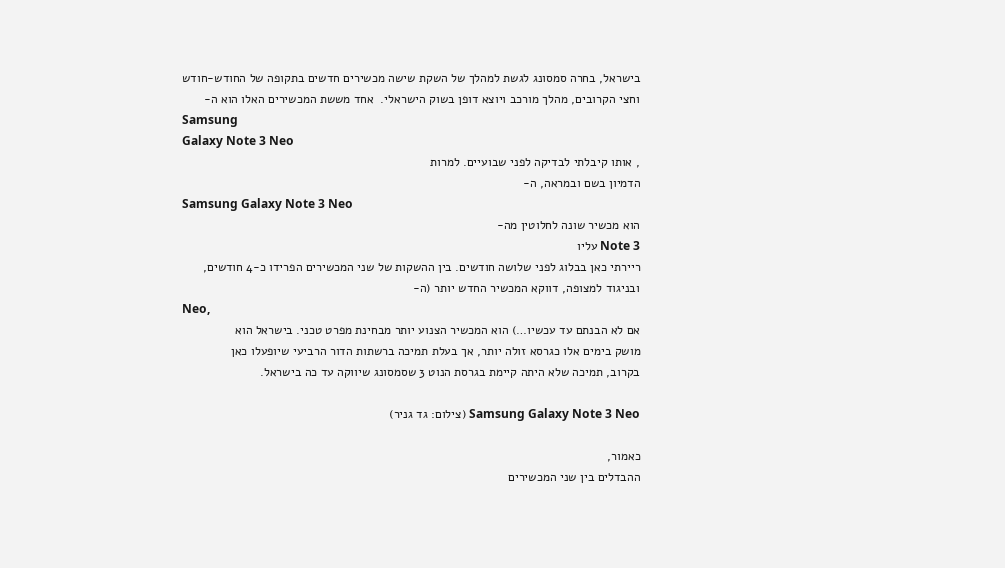בישראל, בחרה סמסונג לגשת למהלך של השקת שישה מכשירים חדשים בתקופה של החודש-חודש
וחצי הקרובים, מהלך מורכב ויוצא דופן בשוק הישראלי.  אחד מששת המכשירים האלו הוא ה-
Samsung
Galaxy Note 3 Neo
, אותו קיבלתי לבדיקה לפני שבועיים. למרות
הדמיון בשם ובמראה, ה-
Samsung Galaxy Note 3 Neo
הוא מכשיר שונה לחלוטין מה-
Note 3 עליו
ריירתי כאן בבלוג לפני שלושה חודשים. בין ההשקות של שני המכשירים הפרידו כ-4 חודשים,
ובניגוד למצופה, דווקא המכשיר החדש יותר (ה-
Neo,
אם לא הבנתם עד עכשיו…) הוא המכשיר הצנוע יותר מבחינת מפרט טכני. בישראל הוא
מושק בימים אלו כגרסא זולה יותר, אך בעלת תמיכה ברשתות הדור הרביעי שיופעלו כאן
בקרוב, תמיכה שלא היתה קיימת בגרסת הנוט 3 שסמסונג שיווקה עד כה בישראל.

Samsung Galaxy Note 3 Neo (צילום: גד גניר)

כאמור,
ההבדלים בין שני המכשירים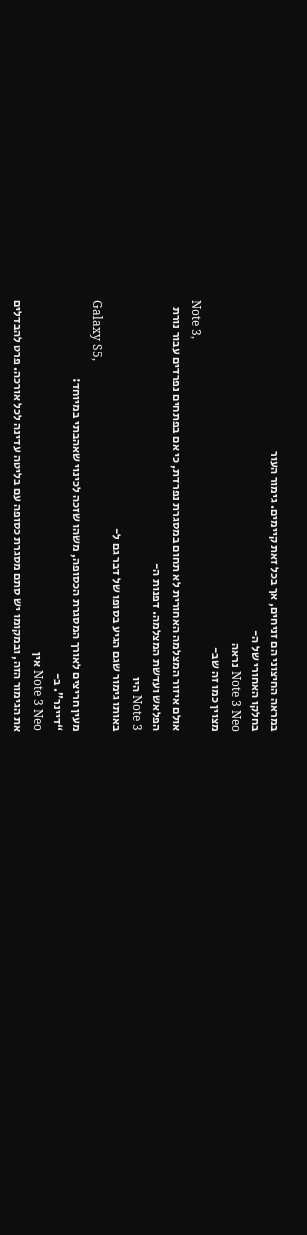במראה החיצוני הם זניחים, אך בכל זאת קיימים. גימור העור
בחלקו האחורי של ה-
Note 3 Neo נראה
מצוין כמו זה שב-
Note 3,
אולם איזור המצלמה האחורית לא תחום במסגרת נפרדת, כי אם בפתחים נפרדים עבור נורת
הפלאש ועדשת המצלמה. דפנות ה-
Note 3 היו
באותו גימור שגם הגיע בסופו של דבר גם ל-
Galaxy S5,
מעין חריצים לאורך המסגרת הכסופה, משהו שזכה לכינוי שאהבתי במיוחד:
“דיינר”. ב-
Note 3 Neo אין
את הגימור הזה, ובמקומו יש סתם מסגרת כסופה עם בליטה עדינה לכל אורכה. פרט להבדלים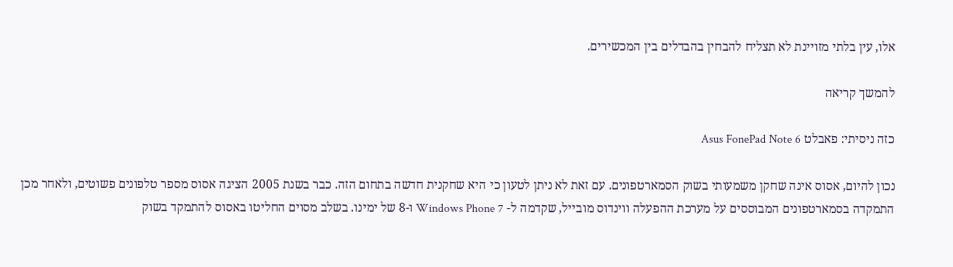אלו, עין בלתי מזויינת לא תצליח להבחין בהבדלים בין המכשירים.

להמשך קריאה

כזה ניסיתי: פאבלט Asus FonePad Note 6

נכון להיום, אסוס אינה שחקן משמעותי בשוק הסמארטפונים. עם זאת לא ניתן לטעון כי היא שחקנית חדשה בתחום הזה. כבר בשנת 2005 הציגה אסוס מספר טלפונים פשוטים, ולאחר מכן התמקדה בסמארטפונים המבוססים על מערכת ההפעלה ווינדוס מובייל, שקדמה ל- Windows Phone 7 ו-8 של ימינו. בשלב מסוים החליטו באסוס להתמקד בשוק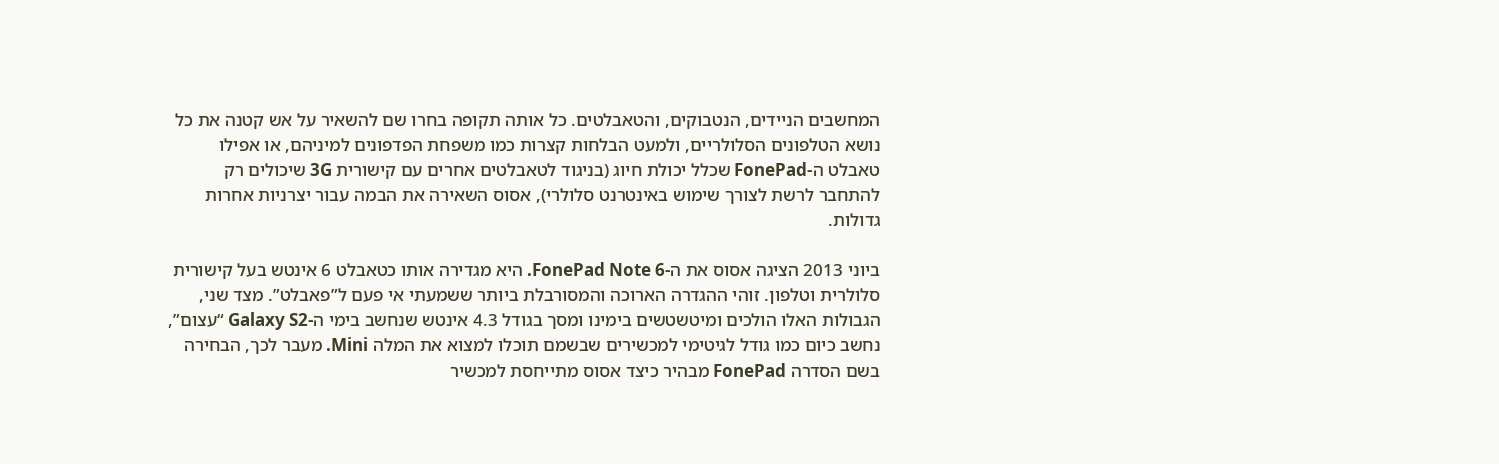המחשבים הניידים, הנטבוקים, והטאבלטים. כל אותה תקופה בחרו שם להשאיר על אש קטנה את כל נושא הטלפונים הסלולריים, ולמעט הבלחות קצרות כמו משפחת הפדפונים למיניהם, או אפילו טאבלט ה-FonePad שכלל יכולת חיוג (בניגוד לטאבלטים אחרים עם קישורית 3G שיכולים רק להתחבר לרשת לצורך שימוש באינטרנט סלולרי), אסוס השאירה את הבמה עבור יצרניות אחרות גדולות.

ביוני 2013 הציגה אסוס את ה-FonePad Note 6. היא מגדירה אותו כטאבלט 6 אינטש בעל קישורית סלולרית וטלפון. זוהי ההגדרה הארוכה והמסורבלת ביותר ששמעתי אי פעם ל”פאבלט”. מצד שני, הגבולות האלו הולכים ומיטשטשים בימינו ומסך בגודל 4.3 אינטש שנחשב בימי ה-Galaxy S2 “עצום”, נחשב כיום כמו גודל לגיטימי למכשירים שבשמם תוכלו למצוא את המלה Mini. מעבר לכך, הבחירה בשם הסדרה FonePad מבהיר כיצד אסוס מתייחסת למכשיר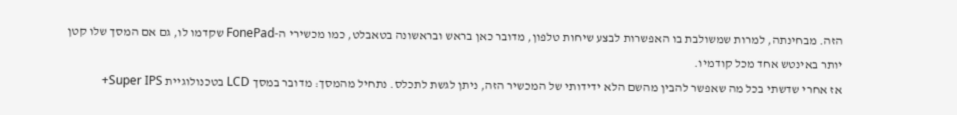הזה. מבחינתה, למרות שמשולבת בו האפשרות לבצע שיחות טלפון, מדובר כאן בראש ובראשונה בטאבלט, כמו מכשירי ה-FonePad שקדמו לו, גם אם המסך שלו קטן יותר באינטש אחד מכל קודמיו.
אז אחרי שדשתי בכל מה שאפשר להבין מהשם הלא ידידותי של המכשיר הזה, ניתן לגשת לתכלס. נתחיל מהמסך: מדובר במסך LCD בטכנולוגיית Super IPS+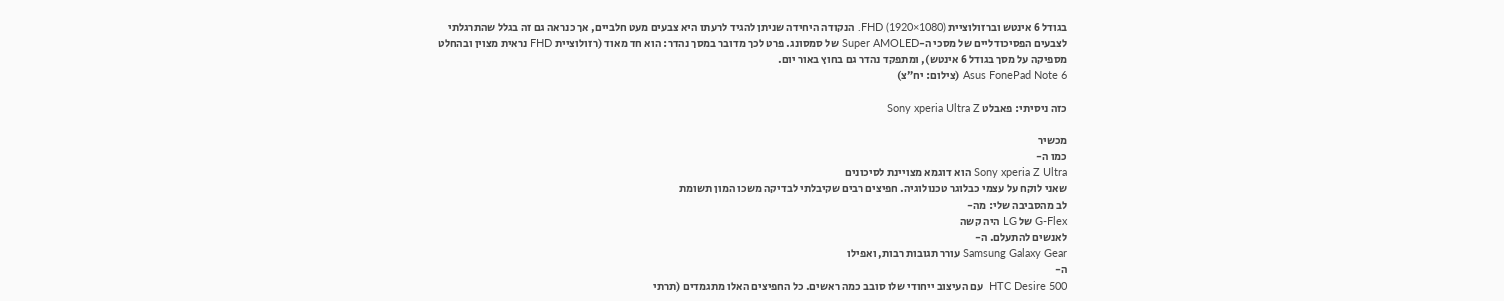בגודל 6 אינטש וברזולוציית FHD (1920×1080). הנקודה היחידה שניתן להגיד לרעתו היא צבעים מעט חלביים, אך כנראה גם זה בגלל שהתרגלתי לצבעים הפסיכודליים של מסכי ה-Super AMOLED של סמסונג. פרט לכך מדובר במסך נהדר: הוא חד מאוד (רזולוציית FHD נראית מצוין ובהחלט מספיקה על מסך בגודל 6 אינטש), ומתפקד נהדר גם בחוץ באור יום.
Asus FonePad Note 6 (צילום: יח”צ)

כזה ניסיתי: פאבלט Sony xperia Ultra Z

מכשיר
כמו ה-
Sony xperia Z Ultra הוא דוגמא מצויינת לסיכונים
שאני לוקח על עצמי כבלוגר טכנולוגיה. חפיצים רבים שקיבלתי לבדיקה משכו המון תשומת
לב מהסביבה שלי: מה-
G-Flex של LG היה קשה
לאנשים להתעלם. ה-
Samsung Galaxy Gear עורר תגובות רבות, ואפילו
ה-
HTC Desire 500  עם העיצוב ייחודי שלו סובב כמה ראשים. כל החפיצים האלו מתגמדים (תרתי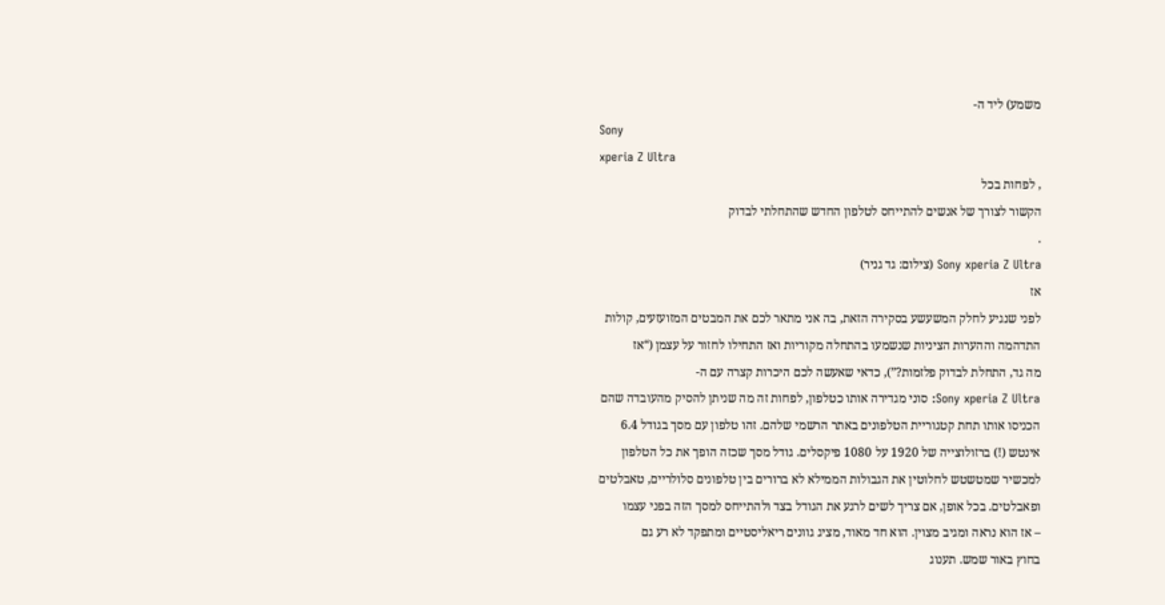משמע) ליד ה-
Sony
xperia Z Ultra
, לפחות בכל
הקשור לצורך של אנשים להתייחס לטלפון החדש שהתחלתי לבדוק
.
Sony xperia Z Ultra (צילום: גד גניר)
אז
לפני שנגיע לחלק המשעשע בסקירה הזאת, בה אני מתאר לכם את המבטים המזועזעים, קולות
התדהמה וההערות הציניות שנשמעו בהתחלה מקוריות ואז התחילו לחזור על עצמן (“אז
מה גד, התחלת לבדוק פלזמות?”), כדאי שאעשה לכם היכרות קצרה עם ה-
Sony xperia Z Ultra: סוני מגדירה אותו כטלפון, לפחות זה מה שניתן להסיק מהעובדה שהם
הכניסו אותו תחת קטגוריית הטלפונים באתר הרשמי שלהם. זהו טלפון עם מסך בגודל 6.4
אינטש (!) ברזולוצייה של 1920 על 1080 פיקסלים. גודל מסך שכזה הופך את כל הטלפון
למכשיר שמטשטש לחלוטין את הגבולות הממילא לא ברורים בין טלפונים סלולריים, טאבלטים
ופאבלטים. בכל אופן, אם צריך לשים לרגע את הגודל בצד ולהתייחס למסך הזה בפני עצמו
– אז הוא נראה ומגיב מצוין. הוא חד מאוד, מציג גוונים ריאליסטיים ומתפקד לא רע גם
בחוץ באור שמש. תענוג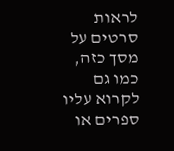לראות סרטים על מסך כזה, כמו גם לקרוא עליו ספרים או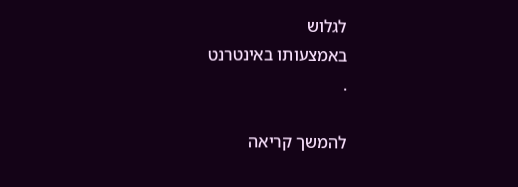לגלוש
באמצעותו באינטרנט
.

להמשך קריאה